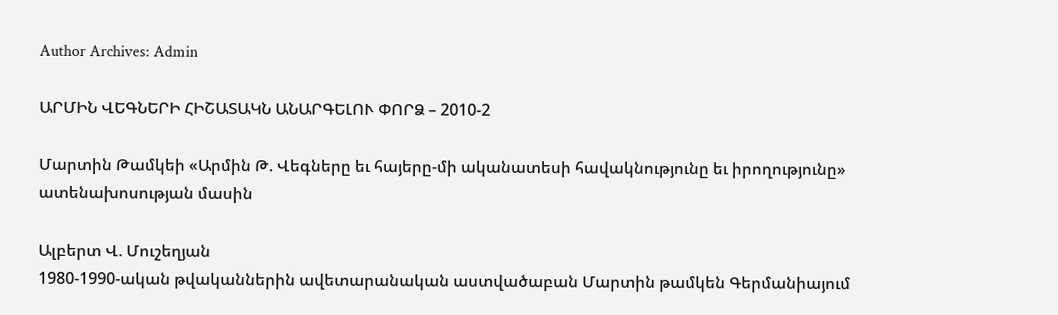Author Archives: Admin

ԱՐՄԻՆ ՎԵԳՆԵՐԻ ՀԻՇԱՏԱԿՆ ԱՆԱՐԳԵԼՈՒ ՓՈՐՁ – 2010-2

Մարտին Թամկեի «Արմին Թ. Վեգները եւ հայերը-մի ականատեսի հավակնությունը եւ իրողությունը» ատենախոսության մասին

Ալբերտ Վ. Մուշեղյան
1980-1990-ական թվականներին ավետարանական աստվածաբան Մարտին թամկեն Գերմանիայում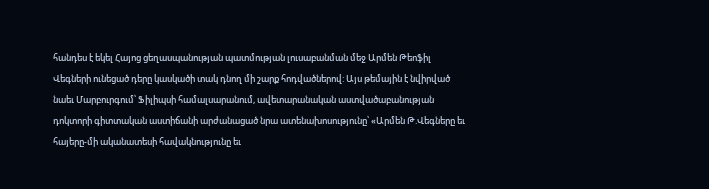հանդես է եկել Հայոց ցեղասպանության պատմության լուսաբանման մեջ Արմեն Թեոֆիլ Վեգների ունեցած դերը կասկածի տակ դնող մի շարք հոդվածներով: Այս թեմային է նվիրված նաեւ Մարբուրգում՝ Ֆիլիպսի համալսարանում, ավետարանական աստվածաբանության դոկտորի գիտտական աստիճանի արժանացած նրա ատենախոսությունը՝ «Արմեն Թ.Վեգները եւ հայերը-մի ականատեսի հավակնությունը եւ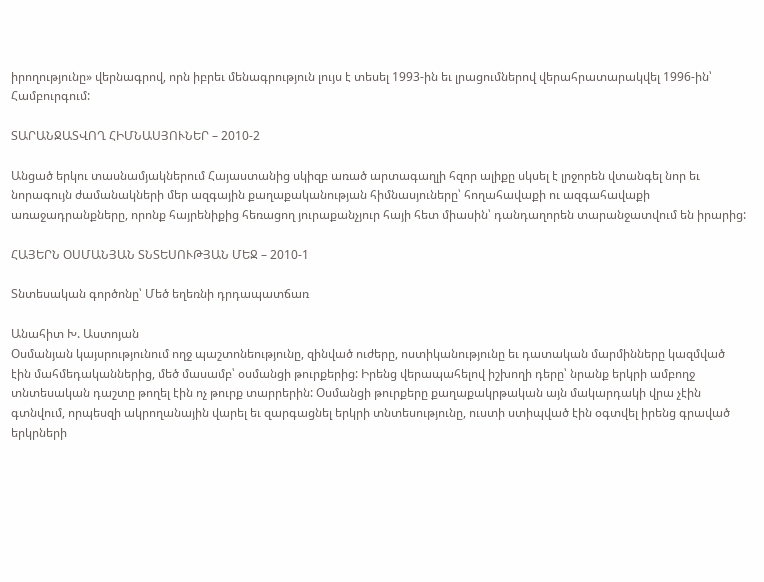իրողությունը» վերնագրով, որն իբրեւ մենագրություն լույս է տեսել 1993-ին եւ լրացումներով վերահրատարակվել 1996-ին՝ Համբուրգում:

ՏԱՐԱՆՋԱՏՎՈՂ ՀԻՄՆԱՍՅՈՒՆԵՐ – 2010-2

Անցած երկու տասնամյակներում Հայաստանից սկիզբ առած արտագաղլի հզոր ալիքը սկսել է լրջորեն վտանգել նոր եւ նորագույն ժամանակների մեր ազգային քաղաքականության հիմնասյուները՝ հողահավաքի ու ազգահավաքի առաջադրանքները, որոնք հայրենիքից հեռացող յուրաքանչյուր հայի հետ միասին՝ դանդաղորեն տարանջատվում են իրարից:

ՀԱՅԵՐՆ ՕՍՄԱՆՅԱՆ ՏՆՏԵՍՈՒԹՅԱՆ ՄԵՋ – 2010-1

Տնտեսական գործոնը՝ Մեծ եղեռնի դրդապատճառ

Անահիտ Խ. Աստոյան
Օսմանյան կայսրությունում ողջ պաշտոնեությունը, զինված ուժերը, ոստիկանությունը եւ դատական մարմինները կազմված էին մահմեդականներից, մեծ մասամբ՝ օսմանցի թուրքերից: Իրենց վերապահելով իշխողի դերը՝ նրանք երկրի ամբողջ տնտեսական դաշտը թողել էին ոչ թուրք տարրերին: Օսմանցի թուրքերը քաղաքակրթական այն մակարդակի վրա չէին գտնվում, որպեսզի ակրողանային վարել եւ զարգացնել երկրի տնտեսությունը, ուստի ստիպված էին օգտվել իրենց գրաված երկրների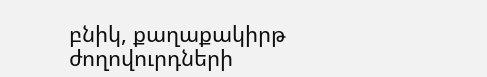բնիկ, քաղաքակիրթ ժողովուրդների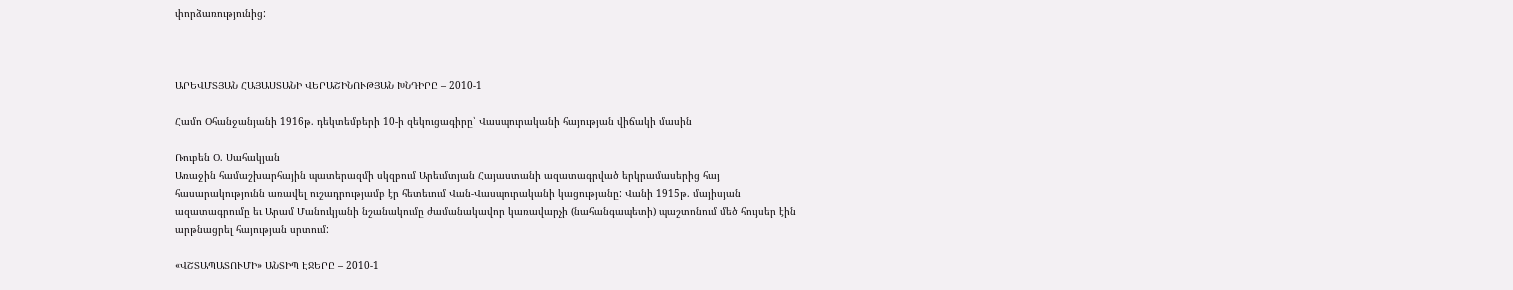փորձառությունից:



ԱՐԵՎՄՏՅԱՆ ՀԱՅԱՍՏԱՆԻ ՎԵՐԱՇԻՆՈՒԹՅԱՆ ԽՆԴԻՐԸ – 2010-1

Համո Օհանջանյանի 1916թ. դեկտեմբերի 10-ի զեկուցագիրը՝ Վասպուրականի հայության վիճակի մասին

Ռուբեն Օ. Սահակյան
Առաջին համաշխարհային պատերազմի սկզբում Արեւմտյան Հայաստանի ազատագրված երկրամասերից հայ հասարակությունն առավել ուշադրությամբ էր հետեւում Վան-Վասպուրականի կացությանը: Վանի 1915թ. մայիսյան ազատագրումը եւ Արամ Մանուկյանի նշանակումը ժամանակավոր կառավարչի (նահանգապետի) պաշտոնում մեծ հույսեր էին արթնացրել հայության սրտում:

«ՎՇՏԱՊԱՏՈՒՄԻ» ԱՆՏԻՊ ԷՋԵՐԸ – 2010-1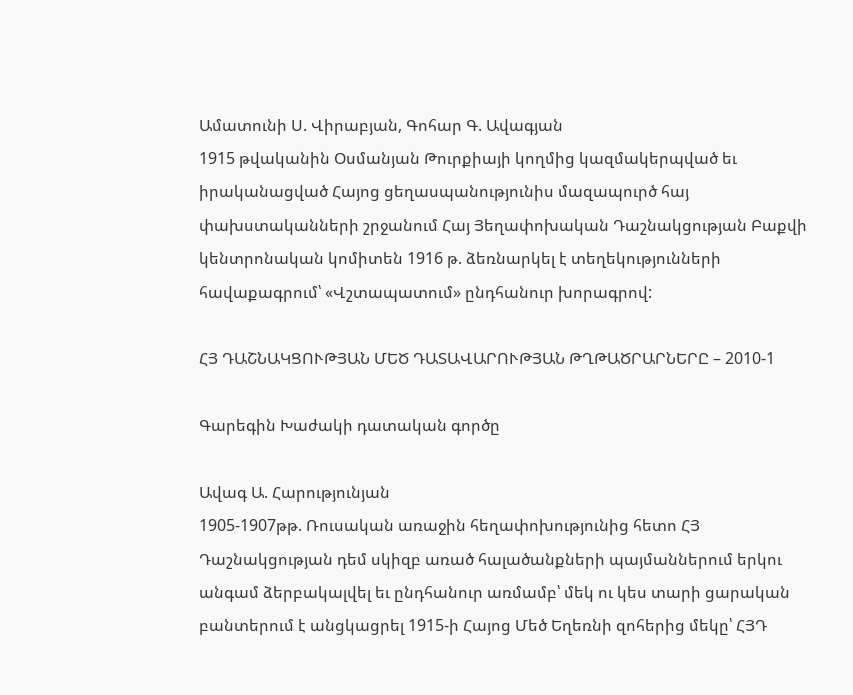Ամատունի Ս. Վիրաբյան, Գոհար Գ. Ավագյան
1915 թվականին Օսմանյան Թուրքիայի կողմից կազմակերպված եւ իրականացված Հայոց ցեղասպանությունիս մազապուրծ հայ փախստականների շրջանում Հայ Յեղափոխական Դաշնակցության Բաքվի կենտրոնական կոմիտեն 1916 թ. ձեռնարկել է տեղեկությունների հավաքագրում՝ «Վշտապատում» ընդհանուր խորագրով:

ՀՅ ԴԱՇՆԱԿՑՈՒԹՅԱՆ ՄԵԾ ԴԱՏԱՎԱՐՈՒԹՅԱՆ ԹՂԹԱԾՐԱՐՆԵՐԸ – 2010-1

Գարեգին Խաժակի դատական գործը

Ավագ Ա. Հարությունյան
1905-1907թթ. Ռուսական առաջին հեղափոխությունից հետո ՀՅ Դաշնակցության դեմ սկիզբ առած հալածանքների պայմաններում երկու անգամ ձերբակալվել եւ ընդհանուր առմամբ՝ մեկ ու կես տարի ցարական բանտերում է անցկացրել 1915-ի Հայոց Մեծ Եղեռնի զոհերից մեկը՝ ՀՅԴ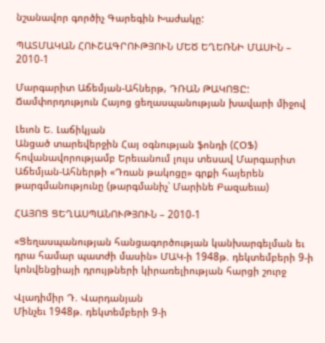նշանավոր գործիչ Գարեգին Խաժակը:

ՊԱՏՄԱԿԱՆ ՀՈՒՇԱԳՐՈՒԹՅՈՒՆ ՄԵԾ ԵՂԵՌՆԻ ՄԱՍԻՆ – 2010-1

Մարգարիտ Աճեմյան-Ահներթ, ԴՌԱՆ ԹԱԿՈՑԸ: Ճամփորդություն Հայոց ցեղասպանության խավարի միջով

Լեւոն Ե. Լաճիկյան
Անցած տարեվերջին Հայ օգնության ֆոնդի (ՀՕՖ) հովանավորությամբ Երեւանում լույս տեսավ Մարգարիտ Աճեմյան-Ահներթի «Դռան թակոցը» գրքի հայերեն թարգմանությունը (թարգմանիչ՝ Մարինե Բազաեւա)

ՀԱՅՈՑ ՑԵՂԱՍՊԱՆՈՒԹՅՈՒՆ – 2010-1

«Ցեղասպանության հանցագործության կանխարգելման եւ դրա համար պատժի մասին» ՄԱԿ-ի 1948թ. դեկտեմբերի 9-ի կոնվենցիայի դրույթների կիրառելիության հարցի շուրջ

Վլադիմիր Դ. Վարդանյան
Մինչեւ 1948թ. դեկտեմբերի 9-ի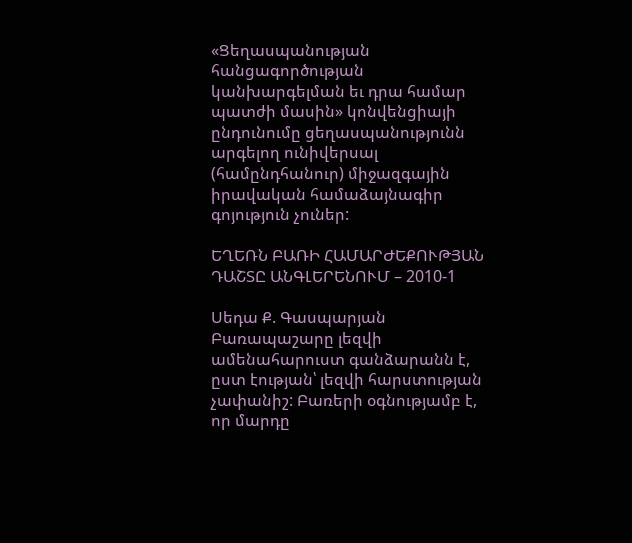«Ցեղասպանության հանցագործության կանխարգելման եւ դրա համար պատժի մասին» կոնվենցիայի ընդունումը ցեղասպանությունն արգելող ունիվերսալ (համընդհանուր) միջազգային իրավական համաձայնագիր գոյություն չուներ:

ԵՂԵՌՆ ԲԱՌԻ ՀԱՄԱՐԺԵՔՈՒԹՅԱՆ ԴԱՇՏԸ ԱՆԳԼԵՐԵՆՈՒՄ – 2010-1

Սեդա Ք. Գասպարյան
Բառապաշարը լեզվի ամենահարուստ գանձարանն է, ըստ էության՝ լեզվի հարստության չափանիշ: Բառերի օգնությամբ է, որ մարդը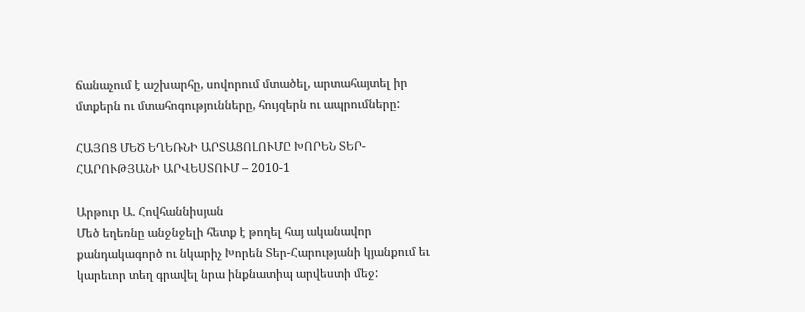ճանաչում է աշխարհը, սովորում մտածել, արտահայտել իր մտքերն ու մտահոգությունները, հույզերն ու ապրումները:

ՀԱՅՈՑ ՄԵԾ ԵՂԵՌՆԻ ԱՐՏԱՑՈԼՈՒՄԸ ԽՈՐԵՆ ՏԵՐ-ՀԱՐՈՒԹՅԱՆԻ ԱՐՎԵՍՏՈՒՄ – 2010-1

Արթուր Ա. Հովհաննիսյան
Մեծ եղեռնը անջնջելի հետք է թողել հայ ականավոր քանդակագործ ու նկարիչ Խորեն Տեր-Հարությանի կյանքում եւ կարեւոր տեղ գրավել նրա ինքնատիպ արվեստի մեջ: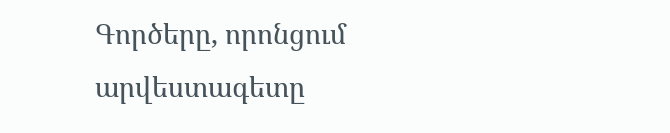Գործերը, որոնցում արվեստագետը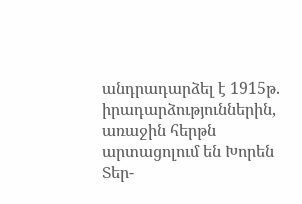անդրադարձել է 1915թ. իրադարձություններին, առաջին հերթն արտացոլում են Խորեն Տեր-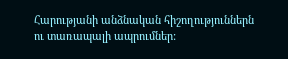Հարությանի անձնական հիշողություններն ու տառապալի ապրումներ: